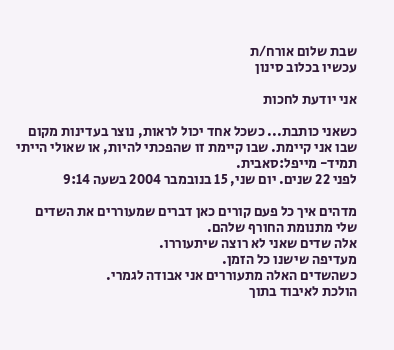שבת שלום אורח/ת
עכשיו בכלוב סינון

אני יודעת לחכות

כשאני כותבת... כשכל אחד יכול לראות, נוצר בעדינות מקום שבו אני קיימת. שבו קיימת זו שהפכתי להיות, או שאולי הייתי תמיד- מייפל:סאבית.
לפני 22 שנים. יום שני, 15 בנובמבר 2004 בשעה 9:14

מדהים איך כל פעם קורים כאן דברים שמעוררים את השדים שלי מתנומת החורף שלהם.
אלה שדים שאני לא רוצה שיתעוררו.
מעדיפה שישנו כל הזמן.
כשהשדים האלה מתעוררים אני אבודה לגמרי.
הולכת לאיבוד בתוך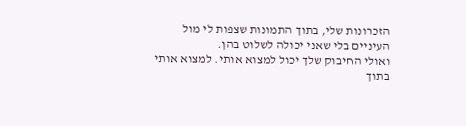הזכרונות שלי, בתוך התמונות שצפות לי מול העיניים בלי שאני יכולה לשלוט בהן.
ואולי החיבוק שלך יכול למצוא אותי. למצוא אותי בתוך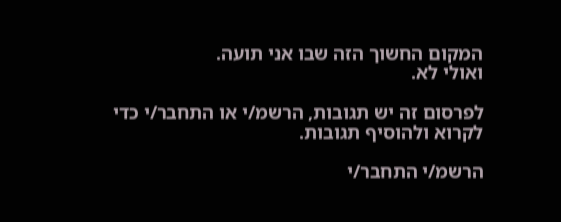המקום החשוך הזה שבו אני תועה.
ואולי לא.

לפרסום זה יש תגובות, הרשמ/י או התחבר/י כדי לקרוא ולהוסיף תגובות.

הרשמ/י התחבר/י